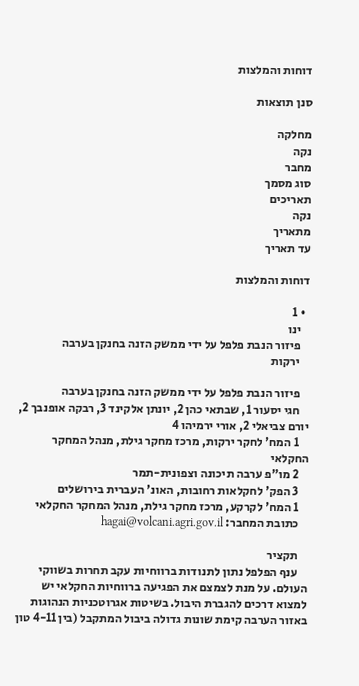דוחות והמלצות

סנן תוצאות

מחלקה
נקה
מחבר
סוג מסמך
תאריכים
נקה
מתאריך
עד תאריך

דוחות והמלצות

  • 1
    ינו
    פיזור הנבת פלפל על ידי ממשק הזנה בחנקן בערבה
    ירקות

    פיזור הנבת פלפל על ידי ממשק הזנה בחנקן בערבה
    חגי יסעור 1, שבתאי כהן 2, יונתן אלקינד 3, רבקה אופנבך 2, יורם צביאלי 2, אורי ירמיהו 4
    1 המח' לחקר ירקות, מרכז מחקר גילת, מנהל המחקר החקלאי
    2 מו"פ ערבה תיכונה וצפונית-תמר
    3 הפק' לחקלאות רחובות, האונ' העברית בירושלים
    1 המח' לקרקע, מרכז מחקר גילת, מנהל המחקר החקלאי
    כתובת המחבר: hagai@volcani.agri.gov.il

    תקציר
    ענף הפלפל נתון לתנודות ברווחיות עקב תחרות בשווקי העולם. על מנת לצמצם את הפגיעה ברווחיות החקלאי יש למצוא דרכים להגברת היבול. בשיטות אגרוטכניות הנהוגות באזור הערבה קימת שונות גדולה ביבול המתקבל (בין 4-11 טון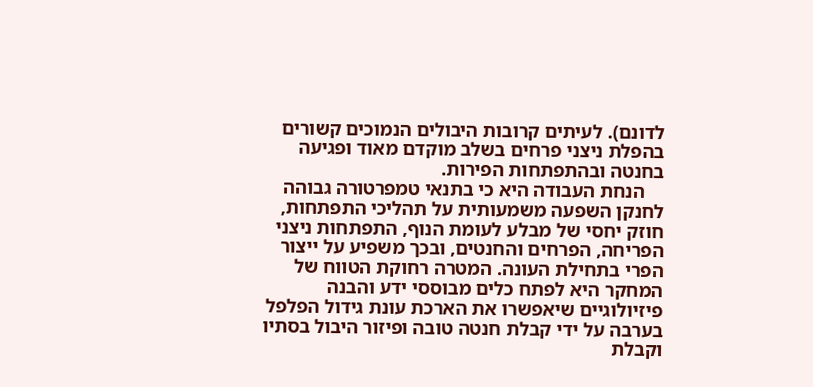לדונם). לעיתים קרובות היבולים הנמוכים קשורים בהפלת ניצני פרחים בשלב מוקדם מאוד ופגיעה בחנטה ובהתפתחות הפירות.
    הנחת העבודה היא כי בתנאי טמפרטורה גבוהה לחנקן השפעה משמעותית על תהליכי התפתחות, חוזק יחסי של מבלע לעומת הנוף, התפתחות ניצני הפריחה, הפרחים והחנטים, ובכך משפיע על ייצור הפרי בתחילת העונה. המטרה רחוקת הטווח של המחקר היא לפתח כלים מבוססי ידע והבנה פיזיולוגיים שיאפשרו את הארכת עונת גידול הפלפל בערבה על ידי קבלת חנטה טובה ופיזור היבול בסתיו וקבלת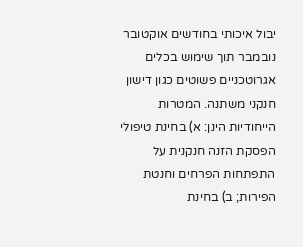יבול איכותי בחודשים אוקטובר נובמבר תוך שימוש בכלים אגרוטכניים פשוטים כגון דישון חנקני משתנה. המטרות הייחודיות הינן: א) בחינת טיפולי הפסקת הזנה חנקנית על התפתחות הפרחים וחנטת הפירות; ב) בחינת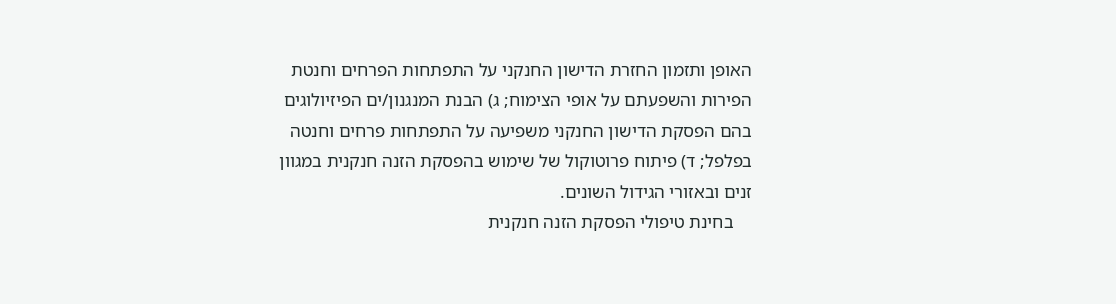האופן ותזמון החזרת הדישון החנקני על התפתחות הפרחים וחנטת הפירות והשפעתם על אופי הצימוח; ג) הבנת המנגנון/ים הפיזיולוגים בהם הפסקת הדישון החנקני משפיעה על התפתחות פרחים וחנטה בפלפל; ד) פיתוח פרוטוקול של שימוש בהפסקת הזנה חנקנית במגוון זנים ובאזורי הגידול השונים.
    בחינת טיפולי הפסקת הזנה חנקנית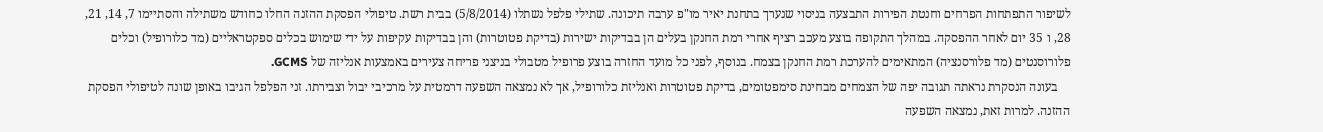לשיפור התפתחות הפרחים וחנטת הפירות התבצעה בניסוי שנערך בתחנת יאיר מו"פ ערבה תיכונה. שתילי פלפל נשתלו (5/8/2014) בבית רשת. טיפולי הפסקת ההזנה החלו כחודש משתילה והסתיימו 7, 14, 21, 28, ו 35 יום לאחר ההפסקה. במהלך התקופה בוצע מעכב רציף אחרי רמת החנקן בעלים הן בבדיקות ישירות (בדיקת פטוטרות) והן בבדיקות עקיפות על ידי שימוש בכלים ספקטראליים (מד כלורופיל) וכלים פלורוסנטים (מד פלורסנציה) המתאימים להערכת רמת החנקן בצמח. בנוסף, לפני כל מועד החזרה בוצע פרופיל מטבולי בניצני פריחה צעירים באמצעות אנליזה של GCMS.
    בעונה הנסקרת נראתה תגובה יפה של הצמחים מבחינת סימפטומים, בדיקת פטוטרות ואנליזת כלורופיל, אך לא נמצאה השפעה דרמטית על מרכיבי יבול וצבירתו. זני הפלפל הגיבו באופן שונה לטיפולי הפסקת ההזנה. למרות זאת, נמצאה השפעה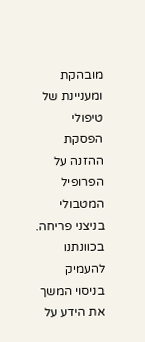מובהקת ומעניינת של טיפולי הפסקת ההזנה על הפרופיל המטבולי בניצני פריחה. בכוונתנו להעמיק בניסוי המשך את הידע על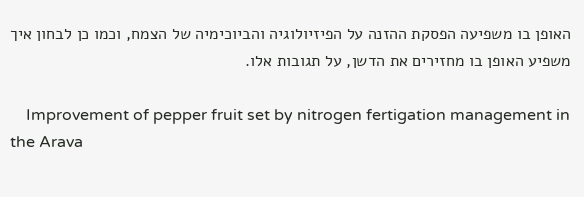האופן בו משפיעה הפסקת ההזנה על הפיזיולוגיה והביוכימיה של הצמח, וכמו כן לבחון איך משפיע האופן בו מחזירים את הדשן, על תגובות אלו.

    Improvement of pepper fruit set by nitrogen fertigation management in the Arava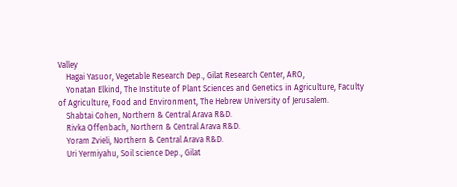Valley
    Hagai Yasuor, Vegetable Research Dep., Gilat Research Center, ARO,
    Yonatan Elkind, The Institute of Plant Sciences and Genetics in Agriculture, Faculty of Agriculture, Food and Environment, The Hebrew University of Jerusalem.
    Shabtai Cohen, Northern & Central Arava R&D.
    Rivka Offenbach, Northern & Central Arava R&D.
    Yoram Zvieli, Northern & Central Arava R&D.
    Uri Yermiyahu, Soil science Dep., Gilat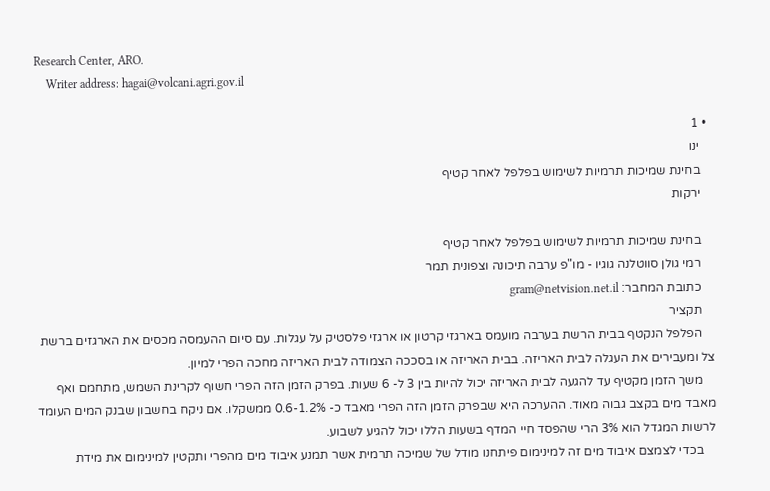Research Center, ARO.
    Writer address: hagai@volcani.agri.gov.il

  • 1
    ינו
    בחינת שמיכות תרמיות לשימוש בפלפל לאחר קטיף
    ירקות

    בחינת שמיכות תרמיות לשימוש בפלפל לאחר קטיף
    רמי גולן סווטלנה גוגיו - מו"פ ערבה תיכונה וצפונית תמר
    כתובת המחבר: gram@netvision.net.il
    תקציר
    הפלפל הנקטף בבית הרשת בערבה מועמס בארגזי קרטון או ארגזי פלסטיק על עגלות. עם סיום ההעמסה מכסים את הארגזים ברשת צל ומעבירים את העגלה לבית האריזה. בבית האריזה או בסככה הצמודה לבית האריזה מחכה הפרי למיון.
    משך הזמן מקטיף עד להגעה לבית האריזה יכול להיות בין 3 ל- 6 שעות. בפרק הזמן הזה הפרי חשוף לקרינת השמש, מתחמם ואף מאבד מים בקצב גבוה מאוד. ההערכה היא שבפרק הזמן הזה הפרי מאבד כ- 0.6-1.2% ממשקלו. אם ניקח בחשבון שבנק המים העומד לרשות המגדל הוא 3% הרי שהפסד חיי המדף בשעות הללו יכול להגיע לשבוע.
    בכדי לצמצם איבוד מים זה למינימום פיתחנו מודל של שמיכה תרמית אשר תמנע איבוד מים מהפרי ותקטין למינימום את מידת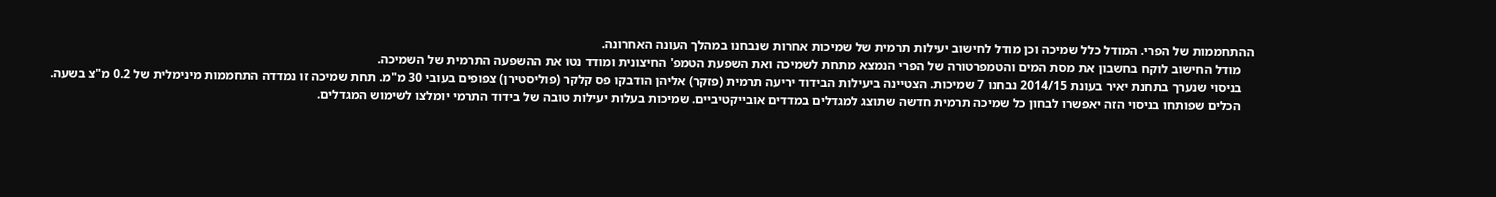ההתחממות של הפרי. המודל כלל שמיכה וכן מודל לחישוב יעילות תרמית של שמיכות אחרות שנבחנו במהלך העונה האחרונה.
    מודל החישוב לוקח בחשבון את מסת המים והטמפרטורה של הפרי הנמצא מתחת לשמיכה ואת השפעת הטמפ' החיצונית ומודד נטו את ההשפעה התרמית של השמיכה.
    בניסוי שנערך בתחנת יאיר בעונת 2014/15 נבחנו 7 שמיכות. הצטיינה ביעילות הבידוד יריעה תרמית (פזקר) אליהן הודבקו פס קלקר (פוליסטירן) צפופים בעובי 30 מ"מ. תחת שמיכה זו נמדדה התחממות מינימלית של 0.2 מ"צ בשעה.
    הכלים שפותחו בניסוי הזה יאפשרו לבחון כל שמיכה תרמית חדשה שתוצג למגדלים במדדים אובייקטיביים. שמיכות בעלות יעילות טובה של בידוד התרמי יומלצו לשימוש המגדלים.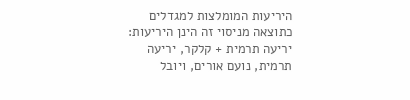היריעות המומלצות למגדלים כתוצאה מניסוי זה הינן היריעות: יריעה תרמית + קלקר, יריעה תרמית, נועם אורים, ויובל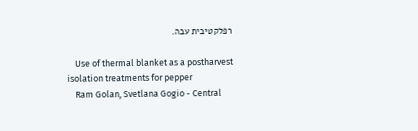רפלקטיבית עבה.

    Use of thermal blanket as a postharvest isolation treatments for pepper
    Ram Golan, Svetlana Gogio - Central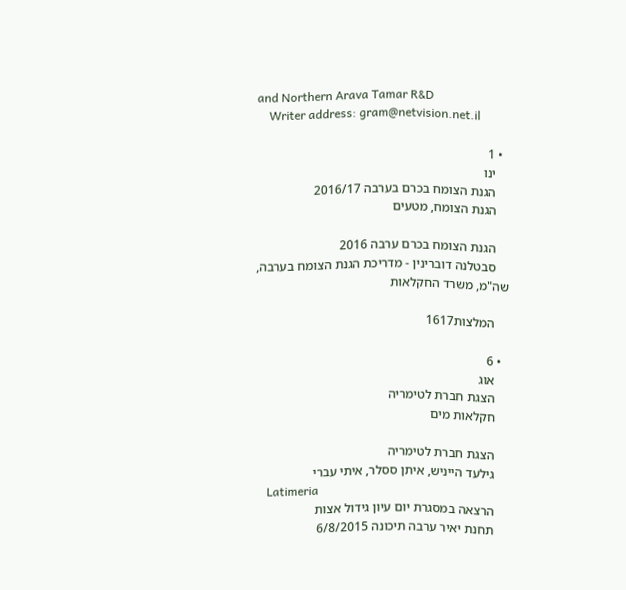and Northern Arava Tamar R&D
    Writer address: gram@netvision.net.il

  • 1
    ינו
    הגנת הצומח בכרם בערבה 2016/17
    הגנת הצומח, מטעים

    הגנת הצומח בכרם ערבה 2016
    סבטלנה דוברינין - מדריכת הגנת הצומח בערבה, שה"מ, משרד החקלאות

    המלצות1617

  • 6
    אוג
    הצגת חברת לטימריה
    חקלאות מים

    הצגת חברת לטימריה
    גילעד הייניש, איתן ססלר, איתי עברי
    Latimeria
    הרצאה במסגרת יום עיון גידול אצות
    תחנת יאיר ערבה תיכונה 6/8/2015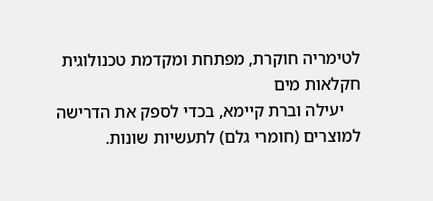לטימריה חוקרת, מפתחת ומקדמת טכנולוגית חקלאות מים
    יעילה וברת קיימא, בכדי לספק את הדרישה למוצרים (חומרי גלם) לתעשיות שונות.